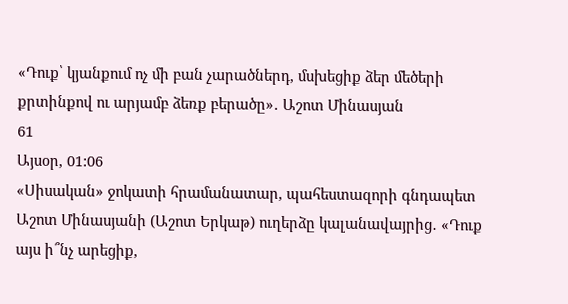«Դուք՝ կյանքում ոչ մի բան չարածներդ, մսխեցիք ձեր մեծերի քրտինքով ու արյամբ ձեռք բերածը»․ Աշոտ Մինասյան
61
Այսօր, 01:06
«Սիսական» ջոկատի հրամանատար, պահեստազորի գնդապետ Աշոտ Մինասյանի (Աշոտ Երկաթ) ուղերձը կալանավայրից․ «Դուք այս ի՞նչ արեցիք,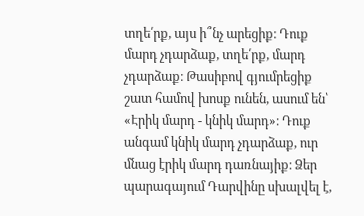տղե՛րք, այս ի՞նչ արեցիք։ Դուք մարդ չդարձաք, տղե՛րք, մարդ չդարձաք։ Թասիբով գյումրեցիք շատ համով խոսք ունեն, ասում են՝ «Էրիկ մարդ - կնիկ մարդ»։ Դուք անգամ կնիկ մարդ չդարձաք, ուր մնաց էրիկ մարդ դառնայիք։ Ձեր պարագայում Դարվինը սխալվել է,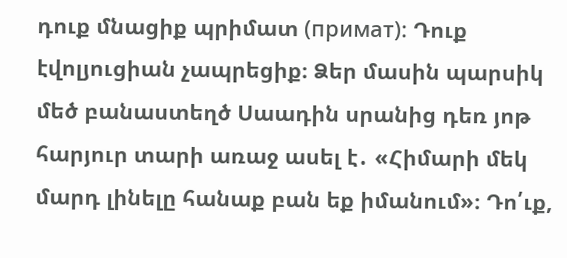դուք մնացիք պրիմատ (примат): Դուք էվոլյուցիան չապրեցիք։ Ձեր մասին պարսիկ մեծ բանաստեղծ Սաադին սրանից դեռ յոթ հարյուր տարի առաջ ասել է․ «Հիմարի մեկ մարդ լինելը հանաք բան եք իմանում»։ Դո՛ւք,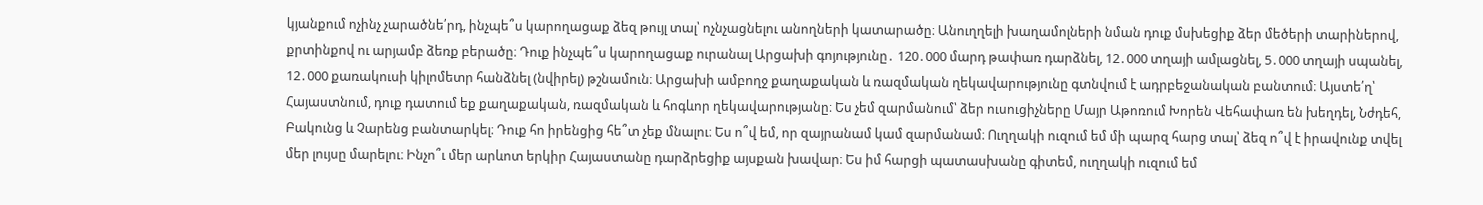կյանքում ոչինչ չարածնե՛րդ, ինչպե՞ս կարողացաք ձեզ թույլ տալ՝ ոչնչացնելու անողների կատարածը։ Անուղղելի խաղամոլների նման դուք մսխեցիք ձեր մեծերի տարիներով, քրտինքով ու արյամբ ձեռք բերածը։ Դուք ինչպե՞ս կարողացաք ուրանալ Արցախի գոյությունը․ 120․000 մարդ թափառ դարձնել, 12․000 տղայի ամլացնել, 5․000 տղայի սպանել, 12․000 քառակուսի կիլոմետր հանձնել (նվիրել) թշնամուն։ Արցախի ամբողջ քաղաքական և ռազմական ղեկավարությունը գտնվում է ադրբեջանական բանտում։ Այստե՛ղ՝ Հայաստնում, դուք դատում եք քաղաքական, ռազմական և հոգևոր ղեկավարությանը։ Ես չեմ զարմանում՝ ձեր ուսուցիչները Մայր Աթոռում Խորեն Վեհափառ են խեղդել, Նժդեհ, Բակունց և Չարենց բանտարկել։ Դուք հո իրենցից հե՞տ չեք մնալու։ Ես ո՞վ եմ, որ զայրանամ կամ զարմանամ։ Ուղղակի ուզում եմ մի պարզ հարց տալ՝ ձեզ ո՞վ է իրավունք տվել մեր լույսը մարելու։ Ինչո՞ւ մեր արևոտ երկիր Հայաստանը դարձրեցիք այսքան խավար։ Ես իմ հարցի պատասխանը գիտեմ, ուղղակի ուզում եմ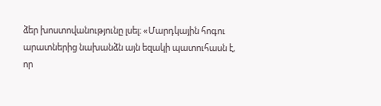ձեր խոստովանությունը լսել։ «Մարդկային հոգու արատներից նախանձն այն եզակի պատուհասն է, որ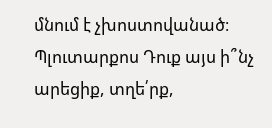մնում է չխոստովանած։ Պլուտարքոս Դուք այս ի՞նչ արեցիք, տղե՛րք,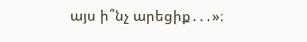այս ի՞նչ արեցիք․․․»։